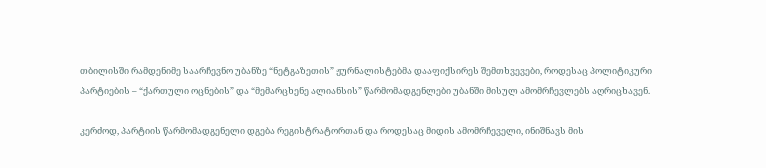თბილისში რამდენიმე საარჩევნო უბანზე “ნეტგაზეთის” ჟურნალისტებმა დააფიქსირეს შემთხვევები, როდესაც პოლიტიკური პარტიების – “ქართული ოცნების” და “მემარცხენე ალიანსის” წარმომადგენლები უბანში მისულ ამომრჩევლებს აღრიცხავენ.

კერძოდ, პარტიის წარმომადგენელი დგება რეგისტრატორთან და როდესაც მიდის ამომრჩეველი, ინიშნავს მის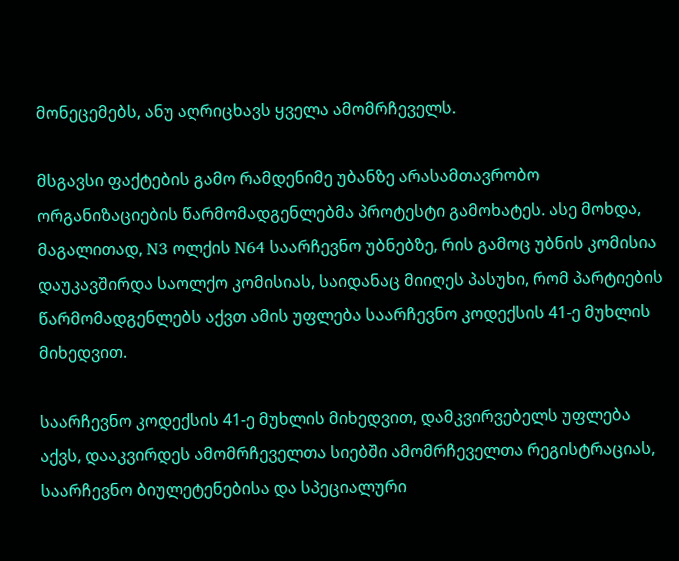მონეცემებს, ანუ აღრიცხავს ყველა ამომრჩეველს.

მსგავსი ფაქტების გამო რამდენიმე უბანზე არასამთავრობო ორგანიზაციების წარმომადგენლებმა პროტესტი გამოხატეს. ასე მოხდა, მაგალითად, N3 ოლქის N64 საარჩევნო უბნებზე, რის გამოც უბნის კომისია დაუკავშირდა საოლქო კომისიას, საიდანაც მიიღეს პასუხი, რომ პარტიების წარმომადგენლებს აქვთ ამის უფლება საარჩევნო კოდექსის 41-ე მუხლის მიხედვით.

საარჩევნო კოდექსის 41-ე მუხლის მიხედვით, დამკვირვებელს უფლება აქვს, დააკვირდეს ამომრჩეველთა სიებში ამომრჩეველთა რეგისტრაციას, საარჩევნო ბიულეტენებისა და სპეციალური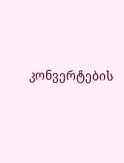კონვერტების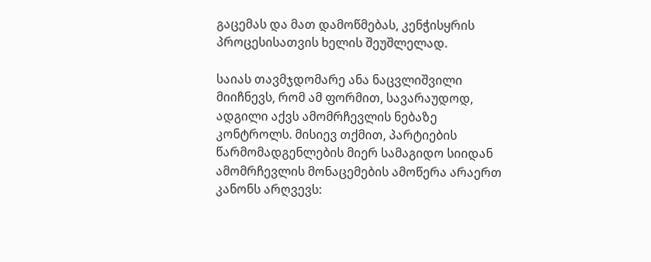გაცემას და მათ დამოწმებას, კენჭისყრის პროცესისათვის ხელის შეუშლელად.

საიას თავმჯდომარე ანა ნაცვლიშვილი მიიჩნევს, რომ ამ ფორმით, სავარაუდოდ, ადგილი აქვს ამომრჩევლის ნებაზე კონტროლს. მისიევ თქმით, პარტიების წარმომადგენლების მიერ სამაგიდო სიიდან ამომრჩევლის მონაცემების ამოწერა არაერთ კანონს არღვევს: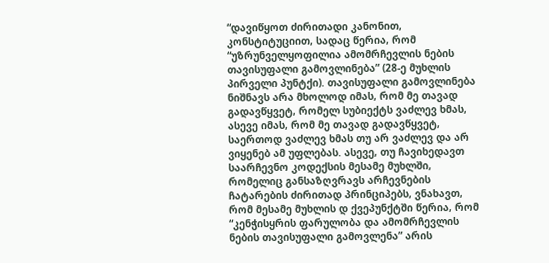“დავიწყოთ ძირითადი კანონით, კონსტიტუციით, სადაც წერია, რომ “უზრუნველყოფილია ამომრჩევლის ნების თავისუფალი გამოვლინება” (28-ე მუხლის პირველი პუნტქი). თავისუფალი გამოვლინება ნიშნავს არა მხოლოდ იმას, რომ მე თავად გადავწყვეტ, რომელ სუბიექტს ვაძლევ ხმას, ასევე იმას, რომ მე თავად გადავწყვეტ, საერთოდ ვაძლევ ხმას თუ არ ვაძლევ და არ ვიყენებ ამ უფლებას. ასევე, თუ ჩავიხედავთ საარჩევნო კოდექსის მესამე მუხლში, რომელიც განსაზღვრავს არჩევნების ჩატარების ძირითად პრინციპებს, ვნახავთ, რომ მესამე მუხლის დ ქვეპუნქტში წერია, რომ “კენჭისყრის ფარულობა და ამომრჩევლის ნების თავისუფალი გამოვლენა” არის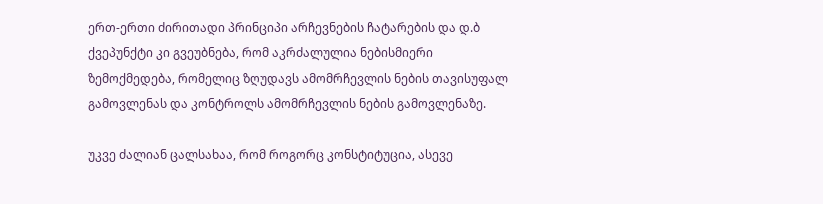ერთ-ერთი ძირითადი პრინციპი არჩევნების ჩატარების და დ.ბ ქვეპუნქტი კი გვეუბნება, რომ აკრძალულია ნებისმიერი ზემოქმედება, რომელიც ზღუდავს ამომრჩევლის ნების თავისუფალ გამოვლენას და კონტროლს ამომრჩევლის ნების გამოვლენაზე.

უკვე ძალიან ცალსახაა, რომ როგორც კონსტიტუცია, ასევე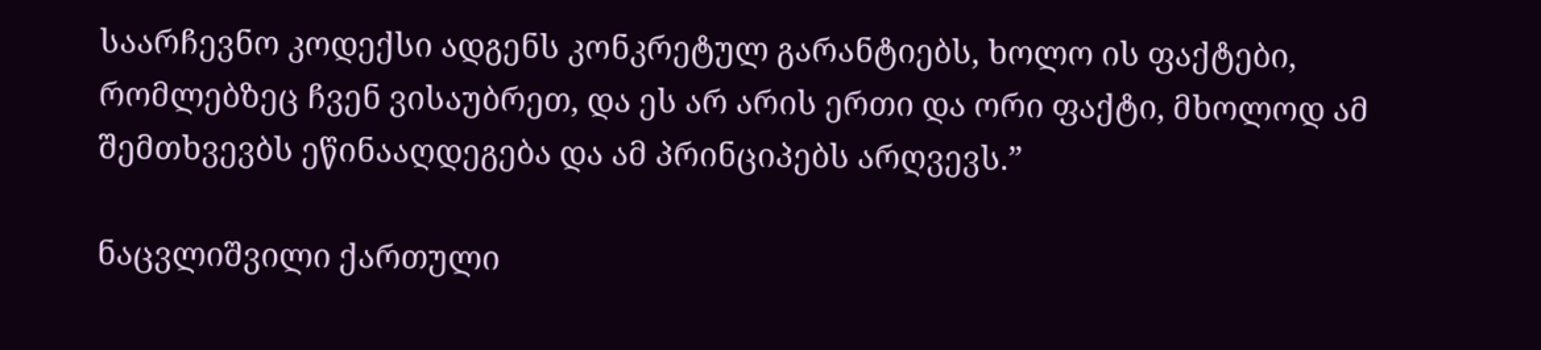საარჩევნო კოდექსი ადგენს კონკრეტულ გარანტიებს, ხოლო ის ფაქტები, რომლებზეც ჩვენ ვისაუბრეთ, და ეს არ არის ერთი და ორი ფაქტი, მხოლოდ ამ შემთხვევბს ეწინააღდეგება და ამ პრინციპებს არღვევს.”

ნაცვლიშვილი ქართული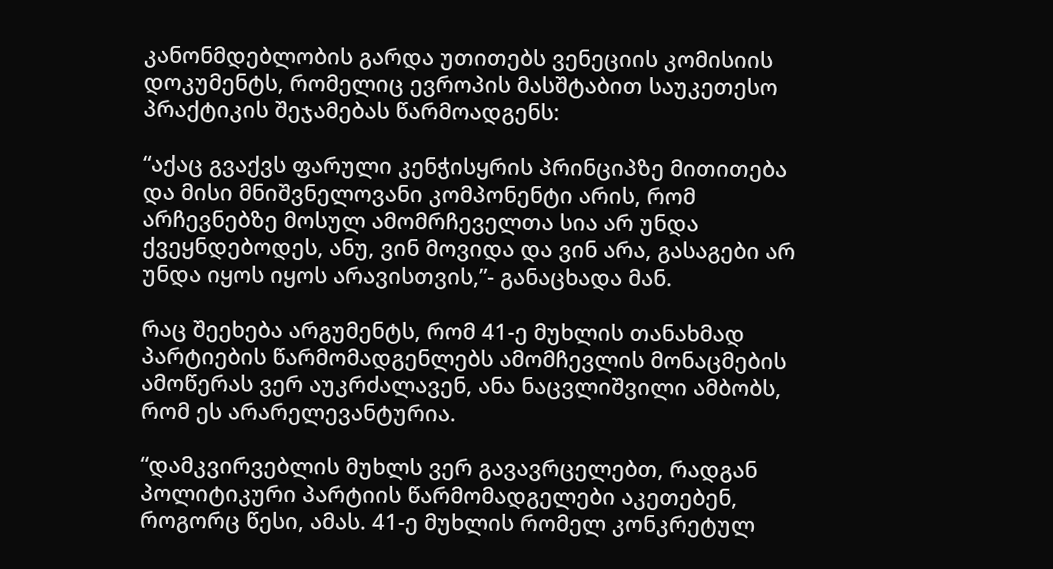კანონმდებლობის გარდა უთითებს ვენეციის კომისიის დოკუმენტს, რომელიც ევროპის მასშტაბით საუკეთესო პრაქტიკის შეჯამებას წარმოადგენს:

“აქაც გვაქვს ფარული კენჭისყრის პრინციპზე მითითება და მისი მნიშვნელოვანი კომპონენტი არის, რომ არჩევნებზე მოსულ ამომრჩეველთა სია არ უნდა ქვეყნდებოდეს, ანუ, ვინ მოვიდა და ვინ არა, გასაგები არ უნდა იყოს იყოს არავისთვის,”- განაცხადა მან.

რაც შეეხება არგუმენტს, რომ 41-ე მუხლის თანახმად პარტიების წარმომადგენლებს ამომჩევლის მონაცმების ამოწერას ვერ აუკრძალავენ, ანა ნაცვლიშვილი ამბობს, რომ ეს არარელევანტურია.

“დამკვირვებლის მუხლს ვერ გავავრცელებთ, რადგან პოლიტიკური პარტიის წარმომადგელები აკეთებენ, როგორც წესი, ამას. 41-ე მუხლის რომელ კონკრეტულ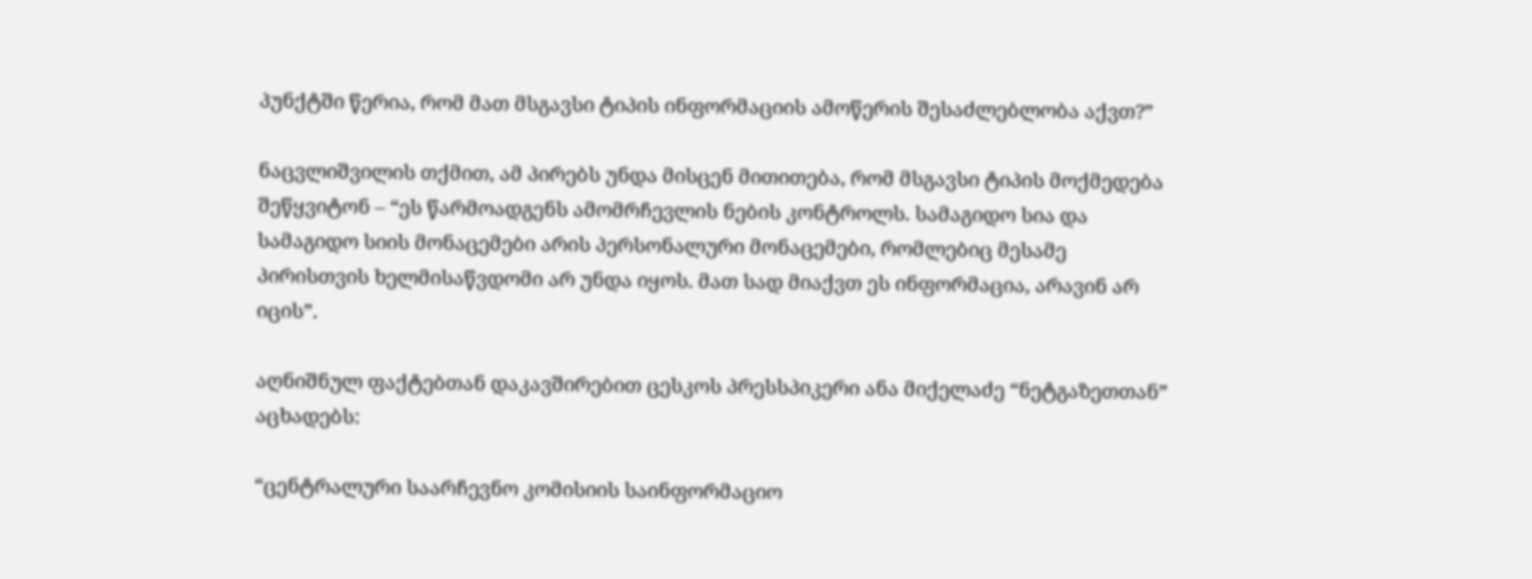პუნქტში წერია, რომ მათ მსგავსი ტიპის ინფორმაციის ამოწერის შესაძლებლობა აქვთ?”

ნაცვლიშვილის თქმით, ამ პირებს უნდა მისცენ მითითება, რომ მსგავსი ტიპის მოქმედება შეწყვიტონ – “ეს წარმოადგენს ამომრჩევლის ნების კონტროლს. სამაგიდო სია და სამაგიდო სიის მონაცემები არის პერსონალური მონაცემები, რომლებიც მესამე პირისთვის ხელმისაწვდომი არ უნდა იყოს. მათ სად მიაქვთ ეს ინფორმაცია, არავინ არ იცის”.

აღნიშნულ ფაქტებთან დაკავშირებით ცესკოს პრესსპიკერი ანა მიქელაძე “ნეტგაზეთთან” აცხადებს:

“ცენტრალური საარჩევნო კომისიის საინფორმაციო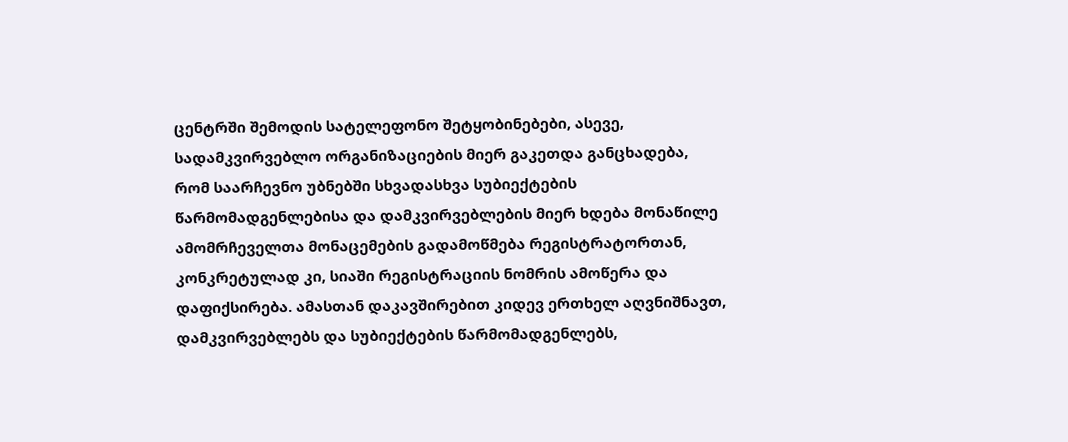ცენტრში შემოდის სატელეფონო შეტყობინებები, ასევე, სადამკვირვებლო ორგანიზაციების მიერ გაკეთდა განცხადება, რომ საარჩევნო უბნებში სხვადასხვა სუბიექტების წარმომადგენლებისა და დამკვირვებლების მიერ ხდება მონაწილე ამომრჩეველთა მონაცემების გადამოწმება რეგისტრატორთან, კონკრეტულად კი, სიაში რეგისტრაციის ნომრის ამოწერა და დაფიქსირება. ამასთან დაკავშირებით კიდევ ერთხელ აღვნიშნავთ, დამკვირვებლებს და სუბიექტების წარმომადგენლებს,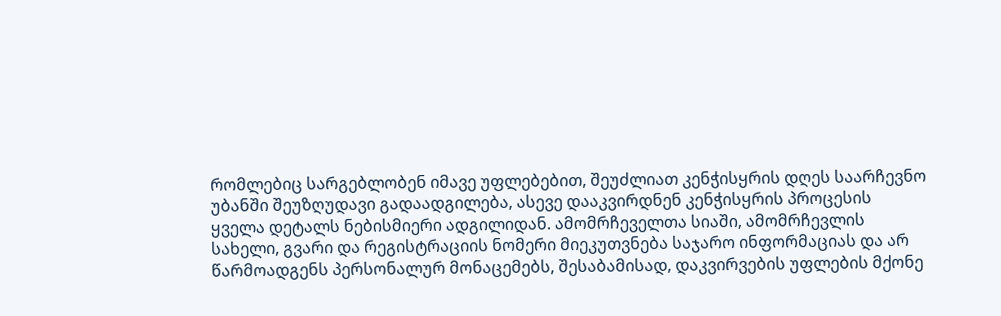რომლებიც სარგებლობენ იმავე უფლებებით, შეუძლიათ კენჭისყრის დღეს საარჩევნო უბანში შეუზღუდავი გადაადგილება, ასევე დააკვირდნენ კენჭისყრის პროცესის ყველა დეტალს ნებისმიერი ადგილიდან. ამომრჩეველთა სიაში, ამომრჩევლის სახელი, გვარი და რეგისტრაციის ნომერი მიეკუთვნება საჯარო ინფორმაციას და არ წარმოადგენს პერსონალურ მონაცემებს, შესაბამისად, დაკვირვების უფლების მქონე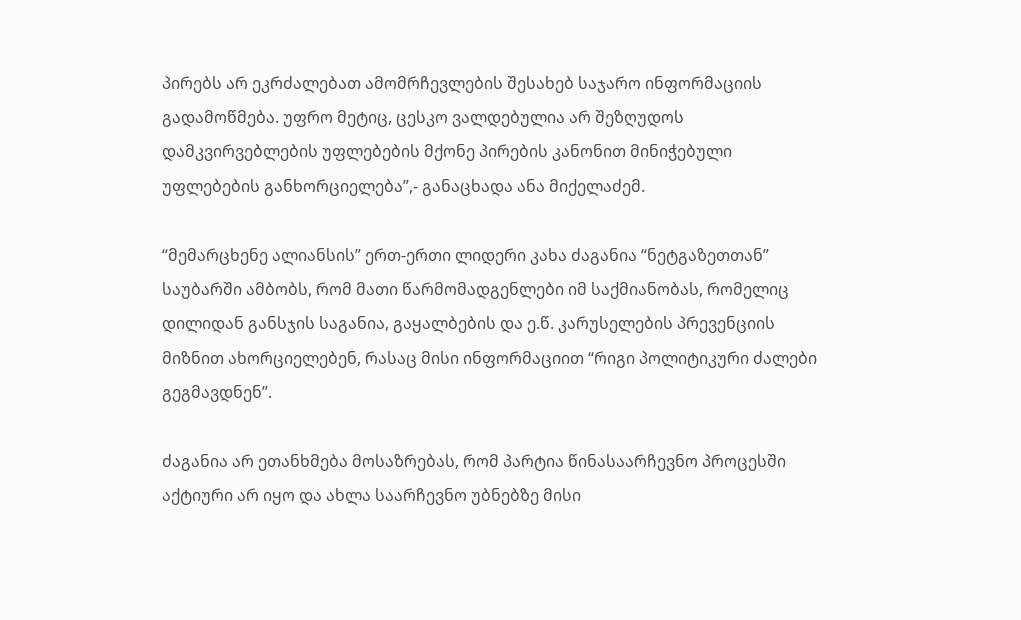პირებს არ ეკრძალებათ ამომრჩევლების შესახებ საჯარო ინფორმაციის გადამოწმება. უფრო მეტიც, ცესკო ვალდებულია არ შეზღუდოს დამკვირვებლების უფლებების მქონე პირების კანონით მინიჭებული უფლებების განხორციელება”,- განაცხადა ანა მიქელაძემ.

“მემარცხენე ალიანსის” ერთ-ერთი ლიდერი კახა ძაგანია “ნეტგაზეთთან” საუბარში ამბობს, რომ მათი წარმომადგენლები იმ საქმიანობას, რომელიც დილიდან განსჯის საგანია, გაყალბების და ე.წ. კარუსელების პრევენციის მიზნით ახორციელებენ, რასაც მისი ინფორმაციით “რიგი პოლიტიკური ძალები გეგმავდნენ”.

ძაგანია არ ეთანხმება მოსაზრებას, რომ პარტია წინასაარჩევნო პროცესში აქტიური არ იყო და ახლა საარჩევნო უბნებზე მისი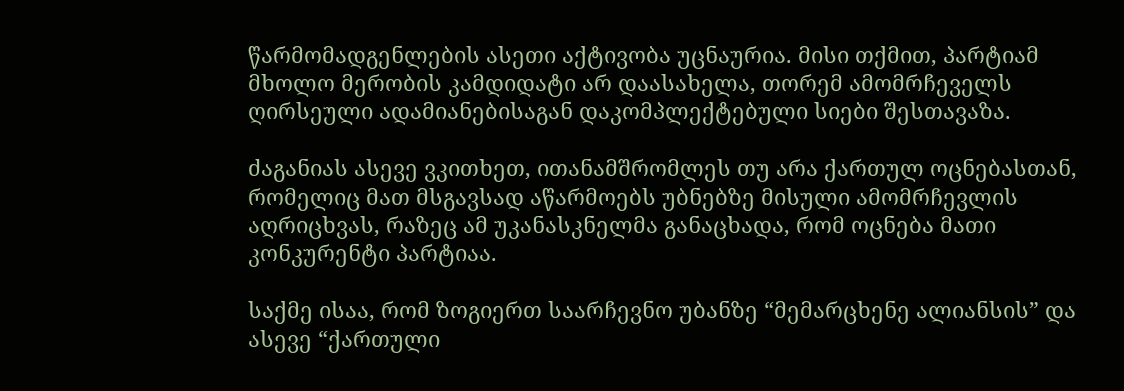წარმომადგენლების ასეთი აქტივობა უცნაურია. მისი თქმით, პარტიამ მხოლო მერობის კამდიდატი არ დაასახელა, თორემ ამომრჩეველს ღირსეული ადამიანებისაგან დაკომპლექტებული სიები შესთავაზა.

ძაგანიას ასევე ვკითხეთ, ითანამშრომლეს თუ არა ქართულ ოცნებასთან, რომელიც მათ მსგავსად აწარმოებს უბნებზე მისული ამომრჩევლის აღრიცხვას, რაზეც ამ უკანასკნელმა განაცხადა, რომ ოცნება მათი კონკურენტი პარტიაა.

საქმე ისაა, რომ ზოგიერთ საარჩევნო უბანზე “მემარცხენე ალიანსის” და ასევე “ქართული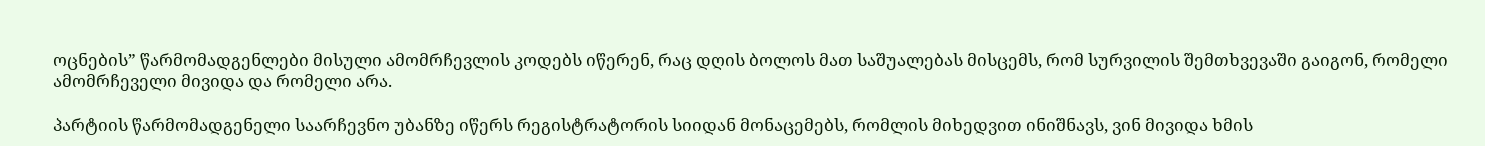ოცნების” წარმომადგენლები მისული ამომრჩევლის კოდებს იწერენ, რაც დღის ბოლოს მათ საშუალებას მისცემს, რომ სურვილის შემთხვევაში გაიგონ, რომელი ამომრჩეველი მივიდა და რომელი არა.

პარტიის წარმომადგენელი საარჩევნო უბანზე იწერს რეგისტრატორის სიიდან მონაცემებს, რომლის მიხედვით ინიშნავს, ვინ მივიდა ხმის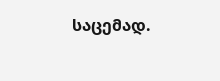საცემად.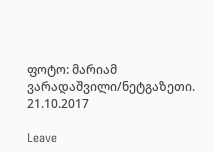ფოტო: მარიამ ვარადაშვილი/ნეტგაზეთი. 21.10.2017

Leave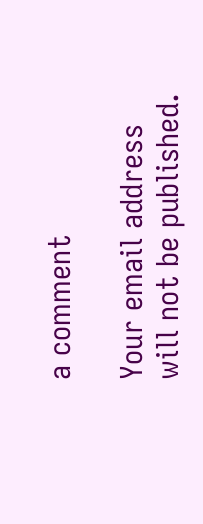a comment

Your email address will not be published.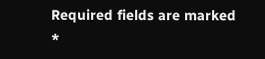Required fields are marked *